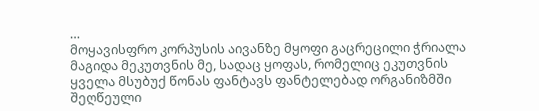…
მოყავისფრო კორპუსის აივანზე მყოფი გაცრეცილი ჭრიალა მაგიდა მეკუთვნის მე, სადაც ყოფას, რომელიც ეკუთვნის ყველა მსუბუქ წონას ფანტავს ფანტელებად ორგანიზმში შეღწეული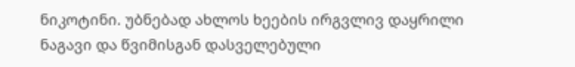ნიკოტინი. უბნებად ახლოს ხეების ირგვლივ დაყრილი ნაგავი და წვიმისგან დასველებული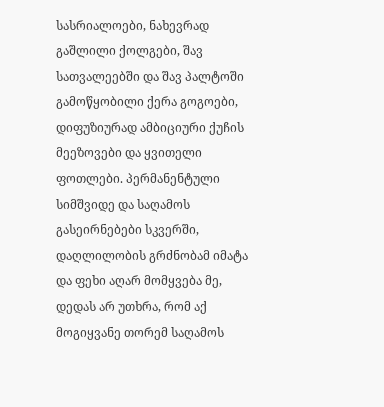სასრიალოები, ნახევრად გაშლილი ქოლგები, შავ სათვალეებში და შავ პალტოში გამოწყობილი ქერა გოგოები, დიფუზიურად ამბიციური ქუჩის მეეზოვები და ყვითელი ფოთლები. პერმანენტული სიმშვიდე და საღამოს გასეირნებები სკვერში, დაღლილობის გრძნობამ იმატა და ფეხი აღარ მომყვება მე, დედას არ უთხრა, რომ აქ მოგიყვანე თორემ საღამოს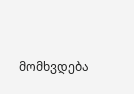მომხვდება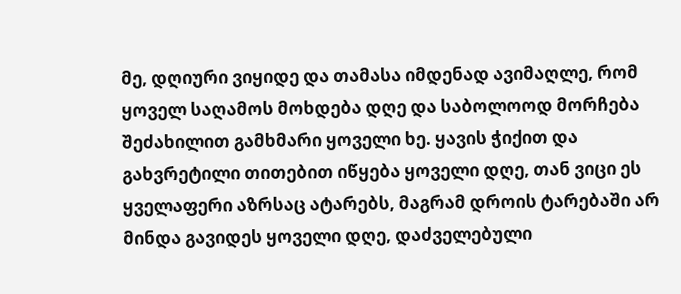მე, დღიური ვიყიდე და თამასა იმდენად ავიმაღლე, რომ ყოველ საღამოს მოხდება დღე და საბოლოოდ მორჩება შეძახილით გამხმარი ყოველი ხე. ყავის ჭიქით და გახვრეტილი თითებით იწყება ყოველი დღე, თან ვიცი ეს ყველაფერი აზრსაც ატარებს, მაგრამ დროის ტარებაში არ მინდა გავიდეს ყოველი დღე, დაძველებული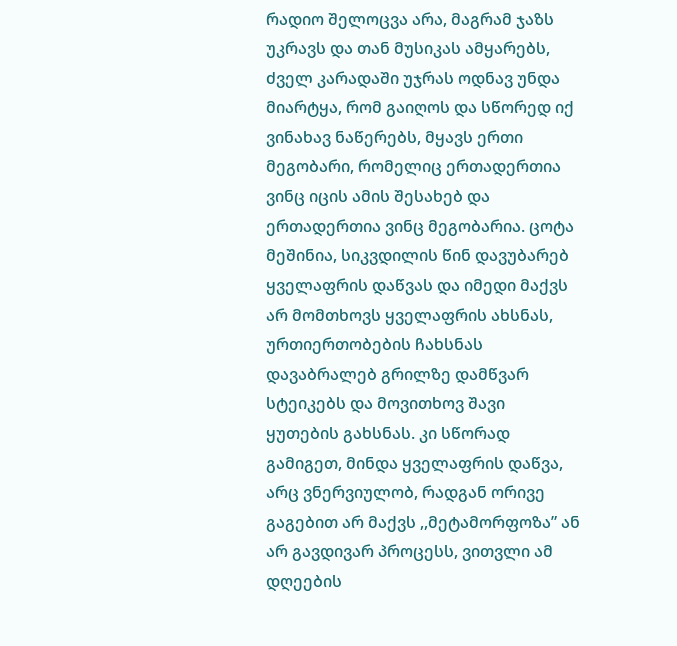რადიო შელოცვა არა, მაგრამ ჯაზს უკრავს და თან მუსიკას ამყარებს, ძველ კარადაში უჯრას ოდნავ უნდა მიარტყა, რომ გაიღოს და სწორედ იქ ვინახავ ნაწერებს, მყავს ერთი მეგობარი, რომელიც ერთადერთია ვინც იცის ამის შესახებ და ერთადერთია ვინც მეგობარია. ცოტა მეშინია, სიკვდილის წინ დავუბარებ ყველაფრის დაწვას და იმედი მაქვს არ მომთხოვს ყველაფრის ახსნას, ურთიერთობების ჩახსნას დავაბრალებ გრილზე დამწვარ სტეიკებს და მოვითხოვ შავი ყუთების გახსნას. კი სწორად გამიგეთ, მინდა ყველაფრის დაწვა, არც ვნერვიულობ, რადგან ორივე გაგებით არ მაქვს ,,მეტამორფოზა” ან არ გავდივარ პროცესს, ვითვლი ამ დღეების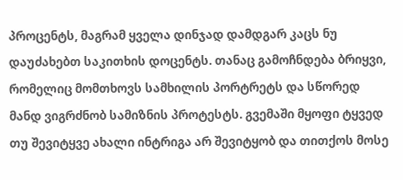პროცენტს, მაგრამ ყველა დინჯად დამდგარ კაცს ნუ დაუძახებთ საკითხის დოცენტს. თანაც გამოჩნდება ბრიყვი, რომელიც მომთხოვს სამხილის პორტრეტს და სწორედ მანდ ვიგრძნობ სამიზნის პროტესტს. გვემაში მყოფი ტყვედ თუ შევიტყვე ახალი ინტრიგა არ შევიტყობ და თითქოს მოსე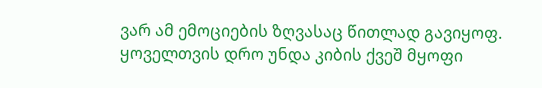ვარ ამ ემოციების ზღვასაც წითლად გავიყოფ. ყოველთვის დრო უნდა კიბის ქვეშ მყოფი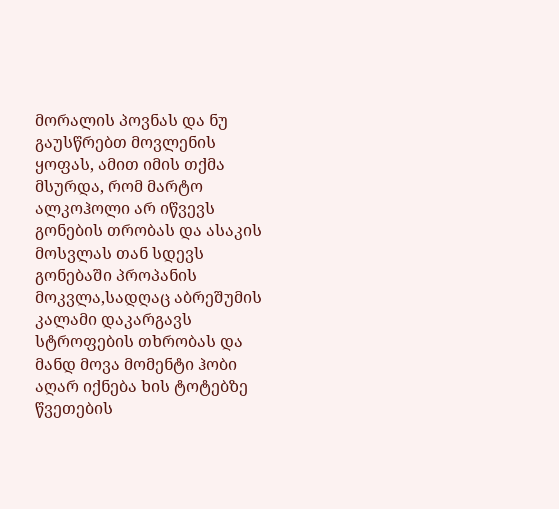მორალის პოვნას და ნუ გაუსწრებთ მოვლენის ყოფას, ამით იმის თქმა მსურდა, რომ მარტო ალკოჰოლი არ იწვევს გონების თრობას და ასაკის მოსვლას თან სდევს გონებაში პროპანის მოკვლა,სადღაც აბრეშუმის კალამი დაკარგავს სტროფების თხრობას და მანდ მოვა მომენტი ჰობი აღარ იქნება ხის ტოტებზე წვეთების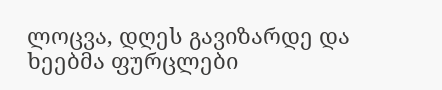ლოცვა, დღეს გავიზარდე და ხეებმა ფურცლები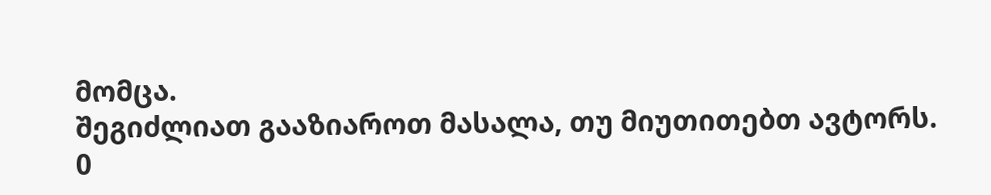მომცა.
შეგიძლიათ გააზიაროთ მასალა, თუ მიუთითებთ ავტორს.
0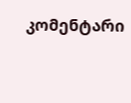კომენტარი